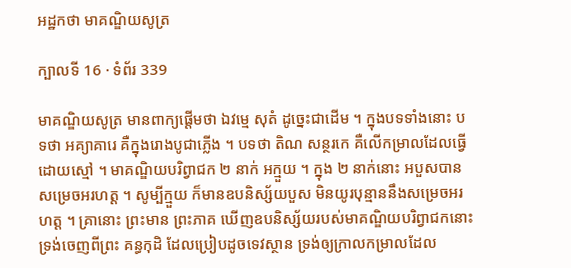អដ្ឋកថា មាគណ្ឌិយសូត្រ

ក្បាលទី 16 · ទំព័រ 339

មាគណ្ឌិយសូត្រ មានពាក្យផ្តើមថា ឯវម្មេ សុតំ ដូច្នេះជាដើម ។ ក្នុងបទទាំងនោះ បទថា អគ្យាគារេ គឺក្នុងរោងបូជាភ្លើង ។ បទថា តិណ សន្ថរកេ គឺលើកម្រាលដែលធ្វើដោយស្មៅ ។ មាគណ្ឌិយបរិព្វាជក ២ នាក់ អក្មួយ ។ ក្នុង ២ នាក់នោះ អបួសបានសម្រេចអរហត្ត ។ សូម្បីក្មួយ ក៏មានឧបនិស្ស័យបួស មិនយូរបុន្មាននឹងសម្រេចអរហត្ត ។ គ្រានោះ ព្រះមាន ព្រះភាគ ឃើញឧបនិស្ស័យរបស់មាគណ្ឌិយបរិព្វាជកនោះ ទ្រង់ចេញពីព្រះ គន្ធកុដិ ដែលប្រៀបដូចទេវស្ថាន ទ្រង់ឲ្យក្រាលកម្រាលដែល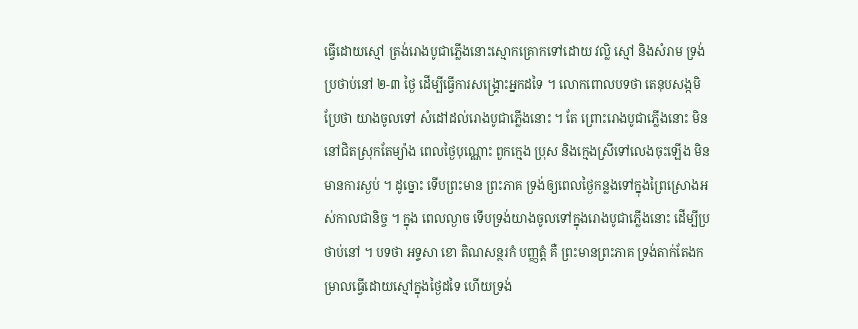ធ្វើដោយស្មៅ ត្រង់រោងបូជាភ្លើងនោះស្មោកគ្រោកទៅដោយ វល្លិ ស្មៅ និងសំរាម ទ្រង់ ប្រថាប់នៅ ២-៣ ថ្ងៃ ដើម្បីធ្វើការសង្គ្រោះអ្នកដទៃ ។ លោកពោលបទថា តេនុបសង្កមិ ប្រែថា យាងចូលទៅ សំដៅដល់រោងបូជាភ្លើងនោះ ។ តែ ព្រោះរោងបូជាភ្លើងនោះ មិននៅជិតស្រុកតែម្យ៉ាង ពេលថ្ងៃបុណ្ណោះ ពួកក្មេង ប្រុស និងក្មេងស្រីទៅលេងចុះឡើង មិនមានការស្ងប់ ។ ដូច្នោះ ទើបព្រះមាន ព្រះភាគ ទ្រង់ឲ្យពេលថ្ងៃកន្លងទៅក្នុងព្រៃស្រោងអស់កាលជានិច្ច ។ ក្នុង ពេលល្ងាច ទើបទ្រង់យាងចូលទៅក្នុងរោងបូជាភ្លើងនោះ ដើម្បីប្រថាប់នៅ ។ បទថា អទ្ទសា ខោ តិណសន្ថរកំ បញ្ញត្តំ គឺ ព្រះមានព្រះភាគ ទ្រង់តាក់តែងកម្រាលធ្វើដោយស្មៅក្នុងថ្ងៃដទៃ ហើយទ្រង់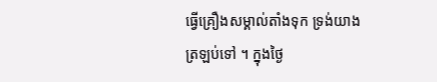ធ្វើគ្រឿងសម្គាល់តាំងទុក ទ្រង់យាងត្រឡប់ទៅ ។ ក្នុងថ្ងៃ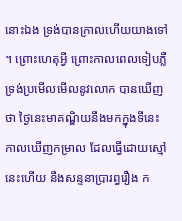នោះឯង ទ្រង់បានក្រាលហើយយាងទៅ ។ ព្រោះហេតុអ្វី ព្រោះកាលពេលទៀបភ្លឺ ទ្រង់ប្រមើលមើលនូវលោក បានឃើញថា ថ្ងៃនេះមាគណ្ឌិយនឹងមកក្នុងទីនេះ កាលឃើញកម្រាល ដែលធ្វើដោយស្មៅនេះហើយ នឹងសន្ទនាប្រារព្ធរឿង ក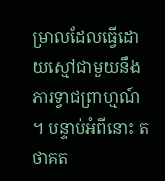ម្រាលដែលធ្វើដោយស្មៅជាមួយនឹងភារទ្វាជព្រាហ្មណ៍ ។ បន្ទាប់អំពីនោះ តថាគត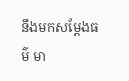នឹងមកសម្តែងធម៌ មា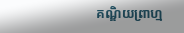គណ្ឌិយព្រាហ្ម